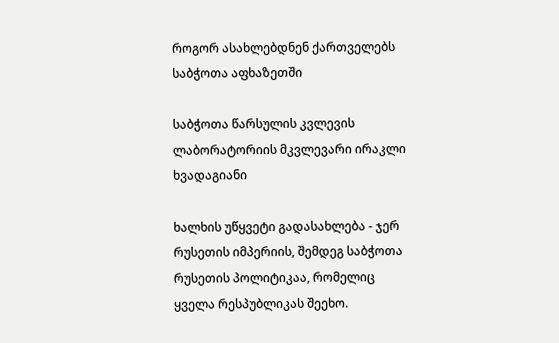როგორ ასახლებდნენ ქართველებს საბჭოთა აფხაზეთში

საბჭოთა წარსულის კვლევის ლაბორატორიის მკვლევარი ირაკლი ხვადაგიანი

ხალხის უწყვეტი გადასახლება - ჯერ რუსეთის იმპერიის, შემდეგ საბჭოთა რუსეთის პოლიტიკაა, რომელიც ყველა რესპუბლიკას შეეხო.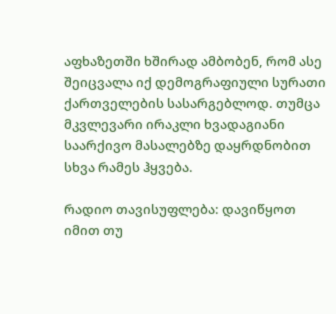აფხაზეთში ხშირად ამბობენ, რომ ასე შეიცვალა იქ დემოგრაფიული სურათი ქართველების სასარგებლოდ. თუმცა მკვლევარი ირაკლი ხვადაგიანი საარქივო მასალებზე დაყრდნობით სხვა რამეს ჰყვება.

რადიო თავისუფლება: დავიწყოთ იმით თუ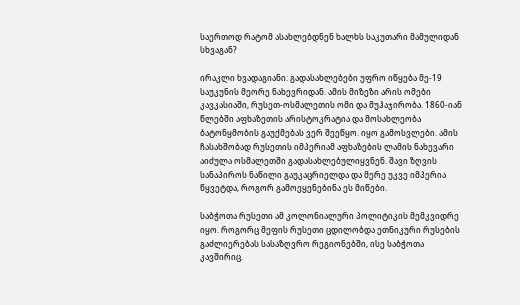საერთოდ რატომ ასახლებდნენ ხალხს საკუთარი მამულიდან სხვაგან?

ირაკლი ხვადაგიანი: გადასახლებები უფრო იწყება მე-19 საუკუნის მეორე ნახევრიდან. ამის მიზეზი არის ომები კავკასიაში, რუსეთ-ოსმალეთის ომი და მუჰაჯირობა. 1860-იან წლებში აფხაზეთის არისტოკრატია და მოსახლეობა ბატონყმობის გაუქმებას ვერ შეეწყო. იყო გამოსვლები. ამის ჩასახშობად რუსეთის იმპერიამ აფხაზების ლამის ნახევარი აიძულა ოსმალეთში გადასახლებულიყვნენ. შავი ზღვის სანაპიროს ნაწილი გაუკაცრიელდა და მერე უკვე იმპერია წყვეტდა, როგორ გამოეყენებინა ეს მიწები.

საბჭოთა რუსეთი ამ კოლონიალური პოლიტიკის მემკვიდრე იყო. როგორც მეფის რუსეთი ცდილობდა ეთნიკური რუსების გაძლიერებას სასაზღვრო რეგიონებში, ისე საბჭოთა კავშირიც.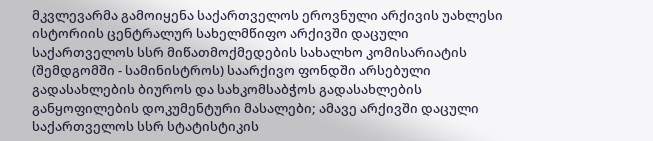მკვლევარმა გამოიყენა საქართველოს ეროვნული არქივის უახლესი ისტორიის ცენტრალურ სახელმწიფო არქივში დაცული საქართველოს სსრ მიწათმოქმედების სახალხო კომისარიატის (შემდგომში - სამინისტროს) საარქივო ფონდში არსებული გადასახლების ბიუროს და სახკომსაბჭოს გადასახლების განყოფილების დოკუმენტური მასალები; ამავე არქივში დაცული საქართველოს სსრ სტატისტიკის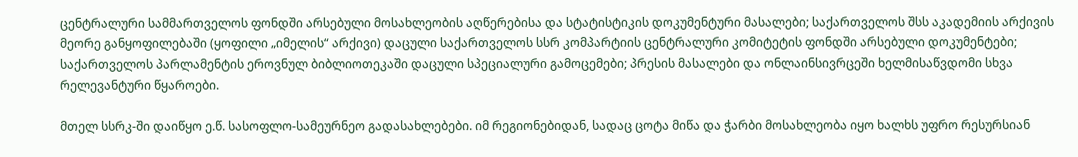ცენტრალური სამმართველოს ფონდში არსებული მოსახლეობის აღწერებისა და სტატისტიკის დოკუმენტური მასალები; საქართველოს შსს აკადემიის არქივის მეორე განყოფილებაში (ყოფილი „იმელის“ არქივი) დაცული საქართველოს სსრ კომპარტიის ცენტრალური კომიტეტის ფონდში არსებული დოკუმენტები; საქართველოს პარლამენტის ეროვნულ ბიბლიოთეკაში დაცული სპეციალური გამოცემები; პრესის მასალები და ონლაინსივრცეში ხელმისაწვდომი სხვა რელევანტური წყაროები.

მთელ სსრკ-ში დაიწყო ე.წ. სასოფლო-სამეურნეო გადასახლებები. იმ რეგიონებიდან, სადაც ცოტა მიწა და ჭარბი მოსახლეობა იყო ხალხს უფრო რესურსიან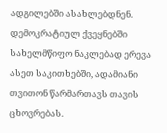ადგილებში ასახლებდნენ. დემოკრატიულ ქვეყნებში სახელმწიფო ნაკლებად ერევა ასეთ საკითხებში, ადამიანი თვითონ წარმართავს თავის ცხოვრებას.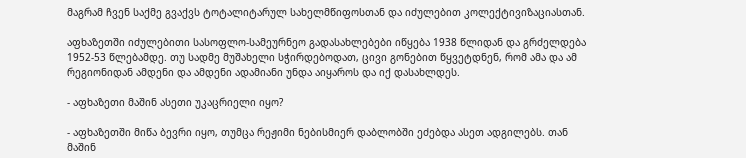მაგრამ ჩვენ საქმე გვაქვს ტოტალიტარულ სახელმწიფოსთან და იძულებით კოლექტივიზაციასთან.

აფხაზეთში იძულებითი სასოფლო-სამეურნეო გადასახლებები იწყება 1938 წლიდან და გრძელდება 1952-53 წლებამდე. თუ სადმე მუშახელი სჭირდებოდათ, ცივი გონებით წყვეტდნენ, რომ ამა და ამ რეგიონიდან ამდენი და ამდენი ადამიანი უნდა აიყაროს და იქ დასახლდეს.

- აფხაზეთი მაშინ ასეთი უკაცრიელი იყო?

- აფხაზეთში მიწა ბევრი იყო, თუმცა რეჟიმი ნებისმიერ დაბლობში ეძებდა ასეთ ადგილებს. თან მაშინ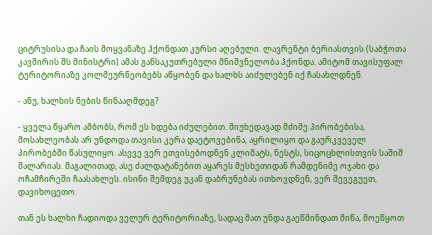ციტრუსისა და ჩაის მოყვანაზე ჰქონდათ კურსი აღებული. ლავრენტი ბერიასთვის (საბჭოთა კავშირის შს მინისტრი) ამას განსაკუთრებული მნიშვნელობა ჰქონდა. ამიტომ თავისუფალ ტერიტორიაზე კოლმეურნეობებს აწყობენ და ხალხს აიძულებენ იქ ჩასახლდნენ.

- ანუ, ხალხის ნების წინააღმდეგ?

- ყველა წყარო ამბობს, რომ ეს ხდება იძულებით. მიუხედავად მძიმე პირობებისა, მოსახლეობას არ უნდოდა თავისი კერა დაეტოვებინა, აყრილიყო და გაურკვეველ პირობებში წასულიყო. ასევე ვერ ეთვისებოდნენ კლიმატს, ნესტს, სიცოცხლისთვის საშიშ მალარიას. მაგალითად, ასე ძალდატანებით აყარეს მესხეთიდან რამდენიმე ოჯახი და ოჩამჩირეში ჩაასახლეს. ისინი შემდეგ უკან დაბრუნებას ითხოვდნენ, ვერ შევეგუეთ, დავიხოცეთო.

თან ეს ხალხი ჩადიოდა ველურ ტერიტორიაზე, სადაც მათ უნდა გაეწმინდათ მიწა, მოეწყოთ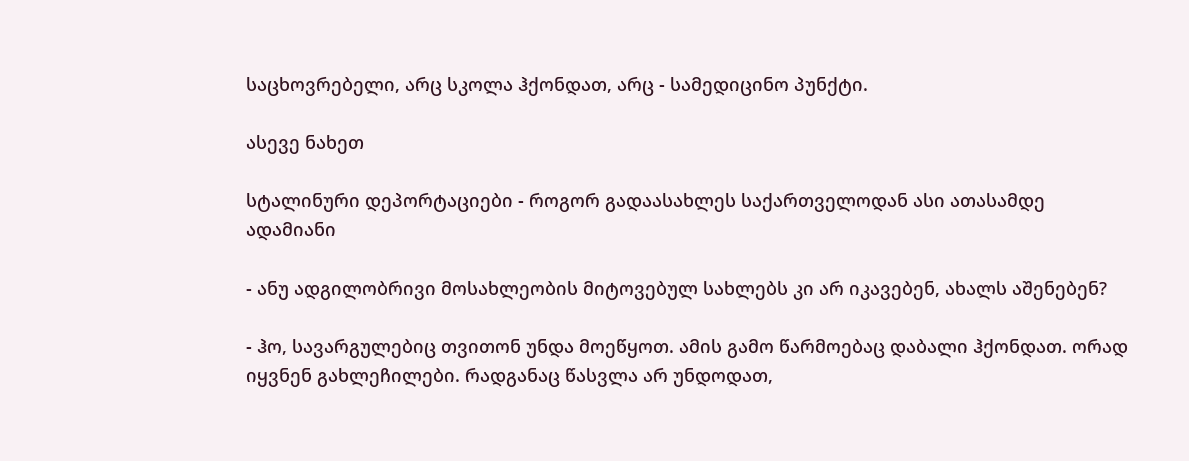საცხოვრებელი, არც სკოლა ჰქონდათ, არც - სამედიცინო პუნქტი.

ასევე ნახეთ

სტალინური დეპორტაციები - როგორ გადაასახლეს საქართველოდან ასი ათასამდე ადამიანი

- ანუ ადგილობრივი მოსახლეობის მიტოვებულ სახლებს კი არ იკავებენ, ახალს აშენებენ?

- ჰო, სავარგულებიც თვითონ უნდა მოეწყოთ. ამის გამო წარმოებაც დაბალი ჰქონდათ. ორად იყვნენ გახლეჩილები. რადგანაც წასვლა არ უნდოდათ,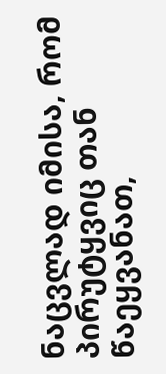ნაცვლად იმისა, რომ პირუტყვიც თან წაეყვანათ,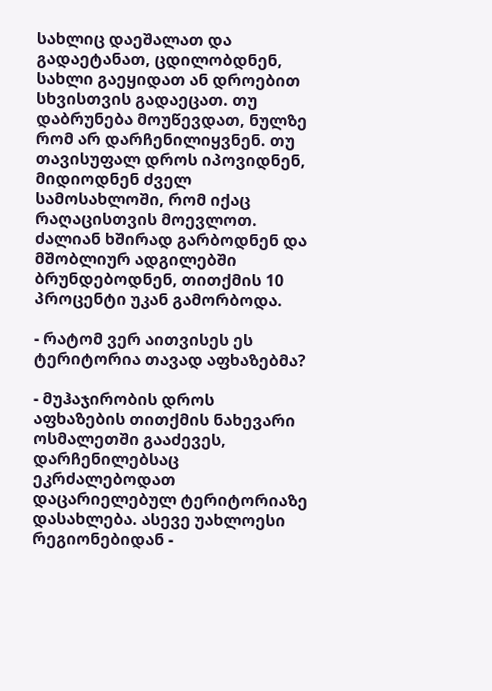სახლიც დაეშალათ და გადაეტანათ, ცდილობდნენ, სახლი გაეყიდათ ან დროებით სხვისთვის გადაეცათ. თუ დაბრუნება მოუწევდათ, ნულზე რომ არ დარჩენილიყვნენ. თუ თავისუფალ დროს იპოვიდნენ, მიდიოდნენ ძველ სამოსახლოში, რომ იქაც რაღაცისთვის მოევლოთ. ძალიან ხშირად გარბოდნენ და მშობლიურ ადგილებში ბრუნდებოდნენ, თითქმის 10 პროცენტი უკან გამორბოდა.

- რატომ ვერ აითვისეს ეს ტერიტორია თავად აფხაზებმა?

- მუჰაჯირობის დროს აფხაზების თითქმის ნახევარი ოსმალეთში გააძევეს, დარჩენილებსაც ეკრძალებოდათ დაცარიელებულ ტერიტორიაზე დასახლება. ასევე უახლოესი რეგიონებიდან -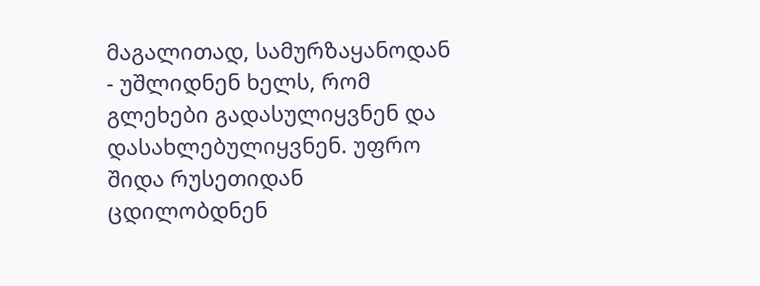მაგალითად, სამურზაყანოდან - უშლიდნენ ხელს, რომ გლეხები გადასულიყვნენ და დასახლებულიყვნენ. უფრო შიდა რუსეთიდან ცდილობდნენ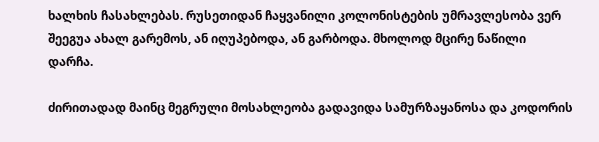ხალხის ჩასახლებას. რუსეთიდან ჩაყვანილი კოლონისტების უმრავლესობა ვერ შეეგუა ახალ გარემოს, ან იღუპებოდა, ან გარბოდა. მხოლოდ მცირე ნაწილი დარჩა.

ძირითადად მაინც მეგრული მოსახლეობა გადავიდა სამურზაყანოსა და კოდორის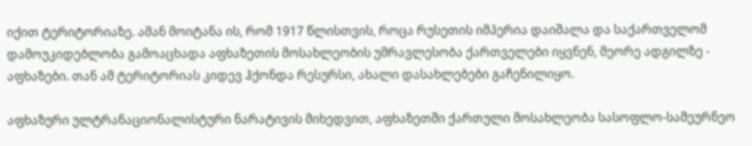იქით ტერიტორიაზე. ამან მოიტანა ის, რომ 1917 წლისთვის, როცა რუსეთის იმპერია დაიშალა და საქართველომ დამოუკიდებლობა გამოაცხადა აფხაზეთის მოსახლეობის უმრავლესობა ქართველები იყვნენ, მეორე ადგილზე - აფხაზები. თან ამ ტერიტორიას კიდევ ჰქონდა რესურსი, ახალი დასახლებები გაჩენილიყო.

აფხაზური ულტრანაციონალისტური ნარატივის მიხედვით, აფხაზეთში ქართული მოსახლეობა სასოფლო-სამეურნეო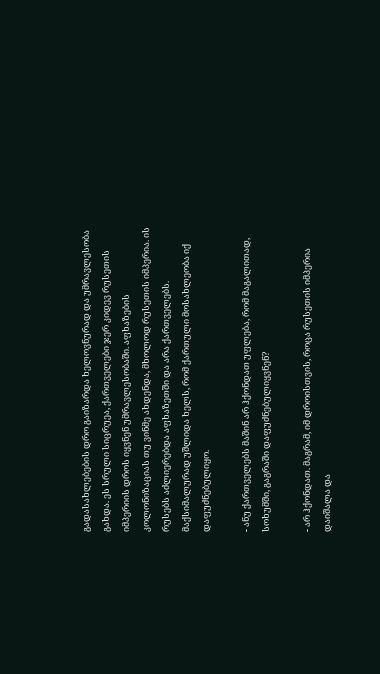გადასახლებების დრო გაიზარდა ხელოვნურად და უმრავლესობა გახდა. ეს სრული სიცრუეა, ქართველები ჯერ კიდევ რუსეთის იმპერიის დროს იყვნენ უმრავლესობაში. აფხაზების კოლონიზაციას თუ ვინმე ახდენდა, მხოლოდ რუსეთის იმპერია. ის რუსებს აძლიერებდა აფხაზეთში და არა ქართველებს. მაქსიმალურად უშლიდა ხელს, რომ ქართული მოსახლეობა იქ დაფუძნებულიყო.

- ანუ ქართველებს მაშინ არ ჰქონდათ უფლება, რომ მაგალითად, სოხუმში, გაგრაში დაფუძნებულიყვნენ?

- არ ჰქონდათ. მაგრამ, იმ დროისთვის, როცა რუსეთის იმპერია დაიშალა და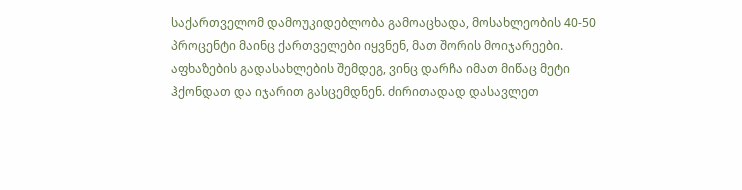საქართველომ დამოუკიდებლობა გამოაცხადა, მოსახლეობის 40-50 პროცენტი მაინც ქართველები იყვნენ, მათ შორის მოიჯარეები. აფხაზების გადასახლების შემდეგ, ვინც დარჩა იმათ მიწაც მეტი ჰქონდათ და იჯარით გასცემდნენ. ძირითადად დასავლეთ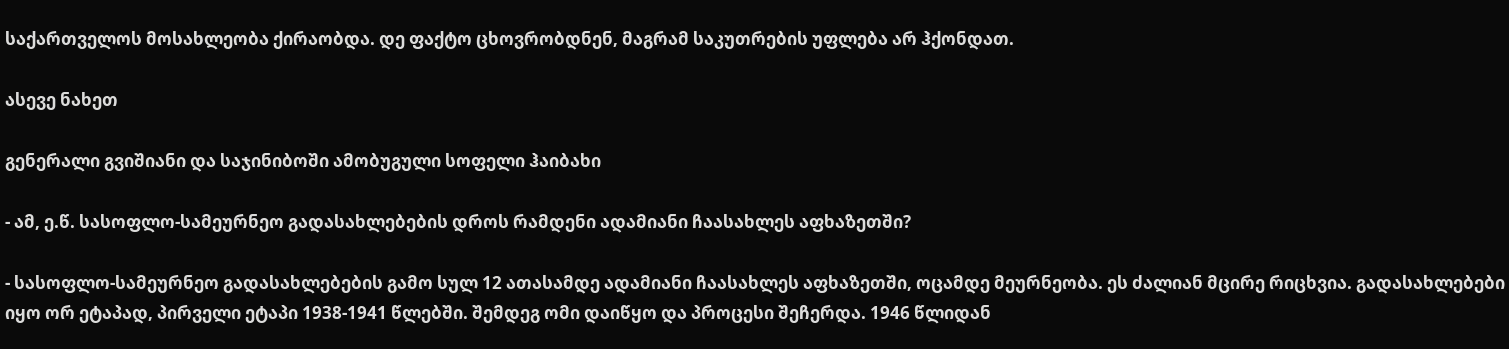საქართველოს მოსახლეობა ქირაობდა. დე ფაქტო ცხოვრობდნენ, მაგრამ საკუთრების უფლება არ ჰქონდათ.

ასევე ნახეთ

გენერალი გვიშიანი და საჯინიბოში ამობუგული სოფელი ჰაიბახი

- ამ, ე.წ. სასოფლო-სამეურნეო გადასახლებების დროს რამდენი ადამიანი ჩაასახლეს აფხაზეთში?

- სასოფლო-სამეურნეო გადასახლებების გამო სულ 12 ათასამდე ადამიანი ჩაასახლეს აფხაზეთში, ოცამდე მეურნეობა. ეს ძალიან მცირე რიცხვია. გადასახლებები იყო ორ ეტაპად, პირველი ეტაპი 1938-1941 წლებში. შემდეგ ომი დაიწყო და პროცესი შეჩერდა. 1946 წლიდან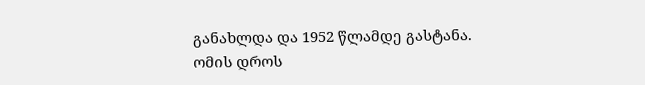განახლდა და 1952 წლამდე გასტანა. ომის დროს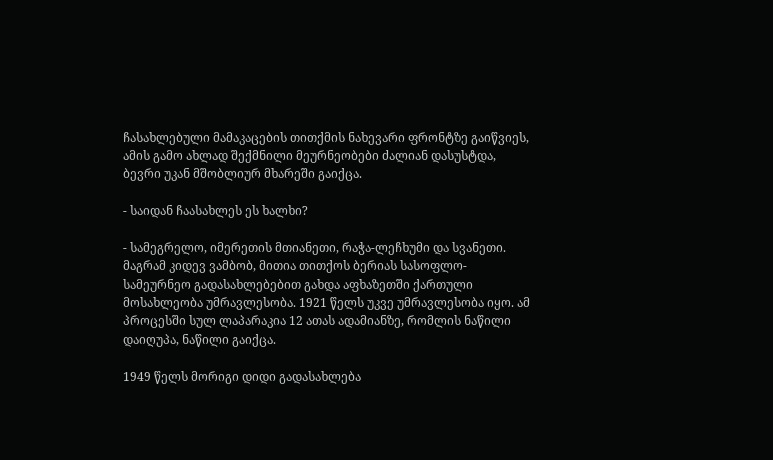ჩასახლებული მამაკაცების თითქმის ნახევარი ფრონტზე გაიწვიეს, ამის გამო ახლად შექმნილი მეურნეობები ძალიან დასუსტდა, ბევრი უკან მშობლიურ მხარეში გაიქცა.

- საიდან ჩაასახლეს ეს ხალხი?

- სამეგრელო, იმერეთის მთიანეთი, რაჭა-ლეჩხუმი და სვანეთი. მაგრამ კიდევ ვამბობ, მითია თითქოს ბერიას სასოფლო-სამეურნეო გადასახლებებით გახდა აფხაზეთში ქართული მოსახლეობა უმრავლესობა. 1921 წელს უკვე უმრავლესობა იყო. ამ პროცესში სულ ლაპარაკია 12 ათას ადამიანზე, რომლის ნაწილი დაიღუპა, ნაწილი გაიქცა.

1949 წელს მორიგი დიდი გადასახლება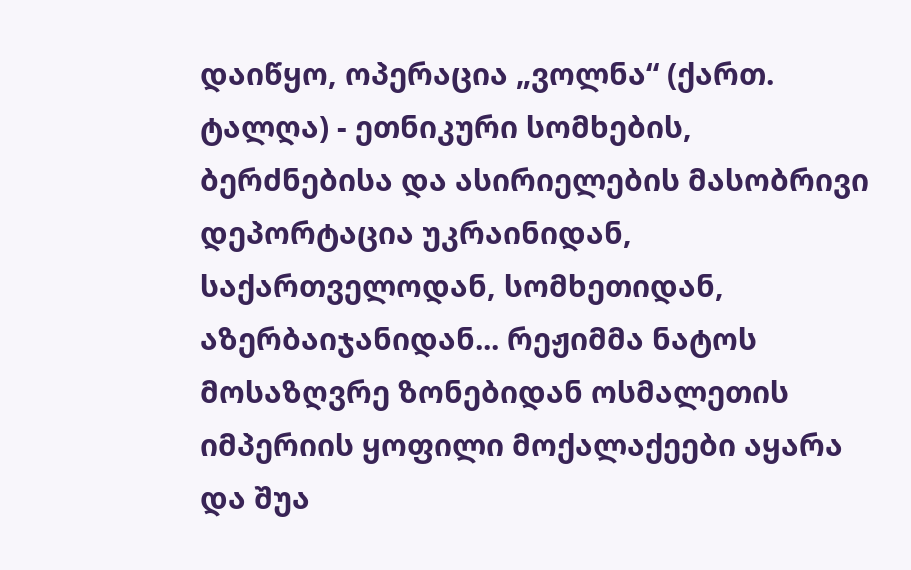დაიწყო, ოპერაცია „ვოლნა“ (ქართ. ტალღა) - ეთნიკური სომხების, ბერძნებისა და ასირიელების მასობრივი დეპორტაცია უკრაინიდან, საქართველოდან, სომხეთიდან, აზერბაიჯანიდან... რეჟიმმა ნატოს მოსაზღვრე ზონებიდან ოსმალეთის იმპერიის ყოფილი მოქალაქეები აყარა და შუა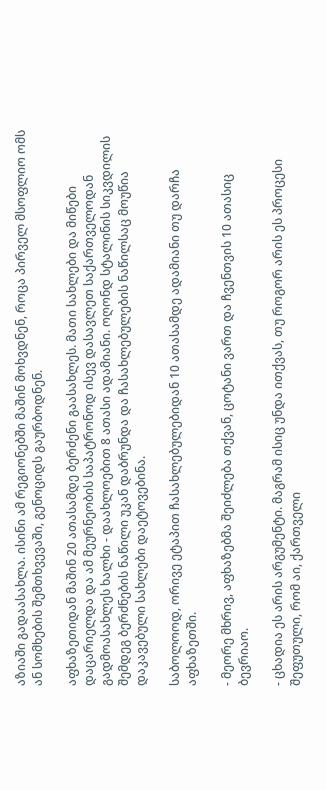აზიაში გადაასახლა. ისინი ამ რეგიონებში მაშინ მოხვდნენ, როცა პირველ მსოფლიო ომს ან სომხების შემთხვევაში, გენოციდს გაურბოდნენ.

აფხაზეთიდან მაშინ 20 ათასამდე ბერძენი გაასახლეს. მათი სახლები და მიწები დაცარიელდა და ამ მეურნეობის საპატრონოდ ისევ დასავლეთ საქართველოდან გადმოასახლეს ხალხი - დაახლოებით 8 ათასი ადამიანი. ოღონდ სტალინის სიკვდილის შემდეგ ბერძნების ნაწილი უკან დაბრუნდა და ჩასახლებულების ნაწილსაც მოუწია დაკავებული სახლები დაეტოვებინა.

საბოლოოდ, ორივე ეტაპით ჩასახლებულებიდან 10 ათასამდე ადამიანი თუ დარჩა აფხაზეთში.

- მეორე მხრივ, აფხაზებმა შეიძლება თქვან, ცოტანი ვართ და ჩვენთვის 10 ათასიც ბევრიაო.

- ცხადია ეს არის არგუმენტი. მაგრამ ისიც უნდა ითქვას, თუ როგორ არის ეს პროცესი შეფუთული, რომ აი, ქართველი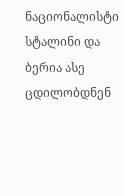ნაციონალისტი სტალინი და ბერია ასე ცდილობდნენ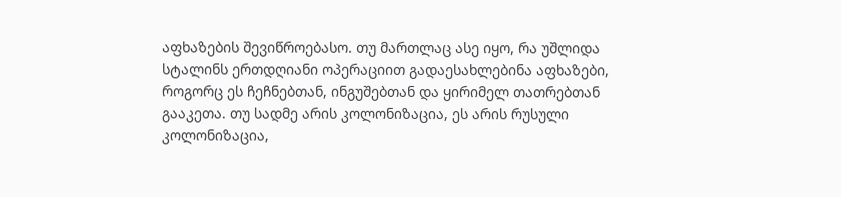აფხაზების შევიწროებასო. თუ მართლაც ასე იყო, რა უშლიდა სტალინს ერთდღიანი ოპერაციით გადაესახლებინა აფხაზები, როგორც ეს ჩეჩნებთან, ინგუშებთან და ყირიმელ თათრებთან გააკეთა. თუ სადმე არის კოლონიზაცია, ეს არის რუსული კოლონიზაცია,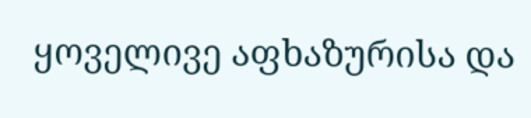ყოველივე აფხაზურისა და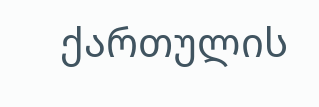ქართულის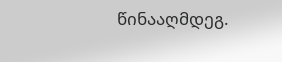წინააღმდეგ.